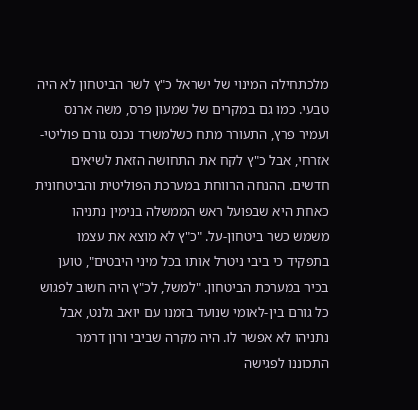מלכתחילה המינוי של ישראל כ"ץ לשר הביטחון לא היה טבעי. כמו גם במקרים של שמעון פרס, משה ארנס ועמיר פרץ, התעורר מתח כשלמשרד נכנס גורם פוליטי-אזרחי, אבל כ"ץ לקח את התחושה הזאת לשיאים חדשים. ההנחה הרווחת במערכת הפוליטית והביטחונית כאחת היא שבפועל ראש הממשלה בנימין נתניהו משמש כשר ביטחון-על. "כ"ץ לא מוצא את עצמו בתפקיד כי ביבי ניטרל אותו בכל מיני היבטים", טוען בכיר במערכת הביטחון. "למשל, לכ"ץ היה חשוב לפגוש כל גורם בין-לאומי שנועד בזמנו עם יואב גלנט, אבל נתניהו לא אפשר לו. היה מקרה שביבי ורון דרמר התכוננו לפגישה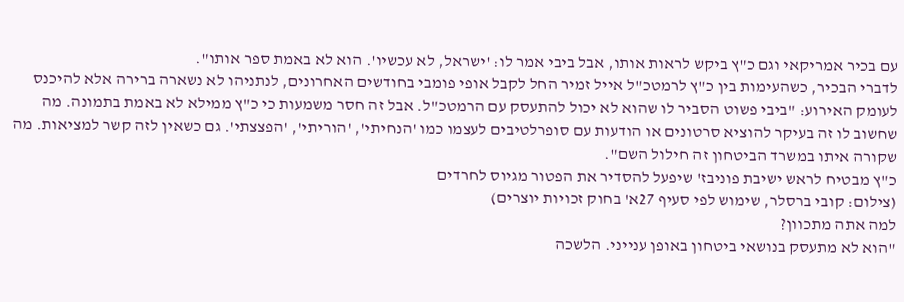עם בכיר אמריקאי וגם כ"ץ ביקש לראות אותו, אבל ביבי אמר לו: 'ישראל, לא עכשיו'. הוא לא באמת ספר אותו".
לדברי הבכיר, כשהעימות בין כ"ץ לרמטכ"ל אייל זמיר החל לקבל אופי פומבי בחודשים האחרונים, לנתניהו לא נשארה ברירה אלא להיכנס לעומק האירוע: "ביבי פשוט הסביר לו שהוא לא יכול להתעסק עם הרמטכ"ל. אבל זה חסר משמעות כי כ"ץ ממילא לא באמת בתמונה. מה שחשוב לו זה בעיקר להוציא סרטונים או הודעות עם סופרלטיבים לעצמו כמו 'הנחיתי', 'הוריתי', 'הפצצתי'. גם כשאין לזה קשר למציאות. מה שקורה איתו במשרד הביטחון זה חילול השם".
כ"ץ מבטיח לראש ישיבת פוניבז' שיפעל להסדיר את הפטור מגיוס לחרדים
(צילום: קובי ברסלר, שימוש לפי סעיף 27א' בחוק זכויות יוצרים)
למה אתה מתכוון?
"הוא לא מתעסק בנושאי ביטחון באופן ענייני. הלשכה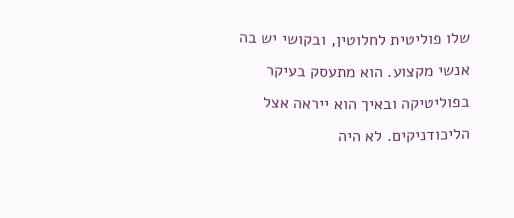שלו פוליטית לחלוטין, ובקושי יש בה אנשי מקצוע. הוא מתעסק בעיקר בפוליטיקה ובאיך הוא ייראה אצל הליכודניקים. לא היה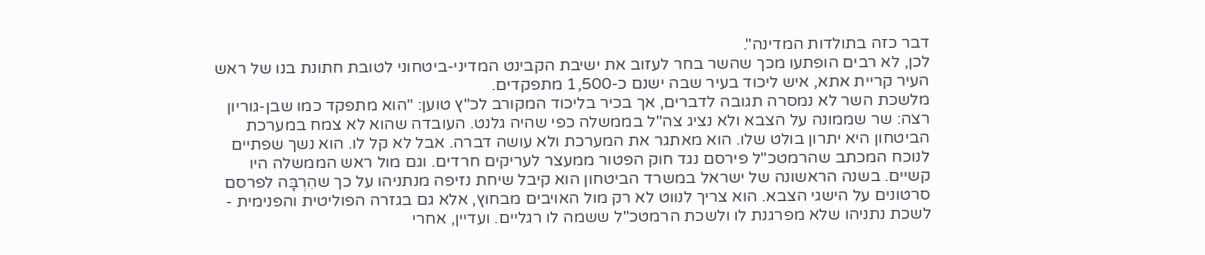דבר כזה בתולדות המדינה".
לכן, לא רבים הופתעו מכך שהשר בחר לעזוב את ישיבת הקבינט המדיני-ביטחוני לטובת חתונת בנו של ראש העיר קריית אתא, איש ליכוד בעיר שבה ישנם כ-1,500 מתפקדים.
מלשכת השר לא נמסרה תגובה לדברים, אך בכיר בליכוד המקורב לכ"ץ טוען: "הוא מתפקד כמו שבן-גוריון רצה: שר שממונה על הצבא ולא נציג צה"ל בממשלה כפי שהיה גלנט. העובדה שהוא לא צמח במערכת הביטחון היא יתרון בולט שלו. הוא מאתגר את המערכת ולא עושה דברה. אבל לא קל לו. הוא נשך שפתיים לנוכח המכתב שהרמטכ"ל פירסם נגד חוק הפטור ממעצר לעריקים חרדים. וגם מול ראש הממשלה היו קשיים. בשנה הראשונה של ישראל במשרד הביטחון הוא קיבל שיחת נזיפה מנתניהו על כך שהִרְבָּה לפרסם סרטונים על הישגי הצבא. הוא צריך לנווט לא רק מול האויבים מבחוץ, אלא גם בגזרה הפוליטית והפנימית - לשכת נתניהו שלא מפרגנת לו ולשכת הרמטכ"ל ששמה לו רגליים. ועדיין, אחרי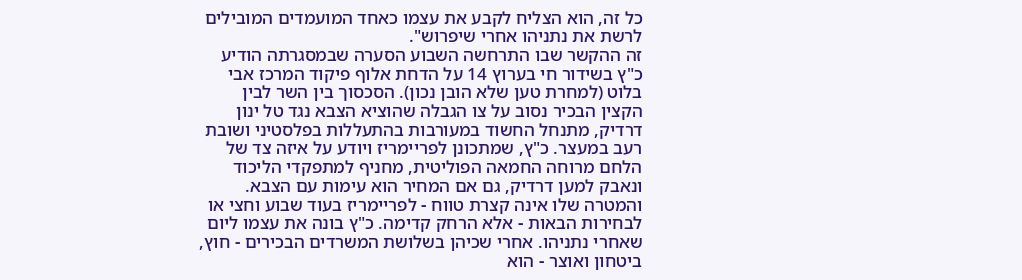כל זה, הוא הצליח לקבע את עצמו כאחד המועמדים המובילים לרשת את נתניהו אחרי שיפרוש".
זה ההקשר שבו התרחשה השבוע הסערה שבמסגרתה הודיע כ"ץ בשידור חי בערוץ 14 על הדחת אלוף פיקוד המרכז אבי בלוט (למחרת טען שלא הובן נכון). הסכסוך בין השר לבין הקצין הבכיר נסוב על צו הגבלה שהוציא הצבא נגד טל ינון דרדיק, מתנחל החשוד במעורבות בהתעללות בפלסטיני ושובת רעב במעצר. כ"ץ, שמתכונן לפריימריז ויודע על איזה צד של הלחם מרוחה החמאה הפוליטית, מחניף למתפקדי הליכוד ונאבק למען דרדיק, גם אם המחיר הוא עימות עם הצבא.
והמטרה שלו אינה קצרת טווח - לפריימריז בעוד שבוע וחצי או לבחירות הבאות - אלא הרחק קדימה. כ"ץ בונה את עצמו ליום שאחרי נתניהו. אחרי שכיהן בשלושת המשרדים הבכירים - חוץ, ביטחון ואוצר - הוא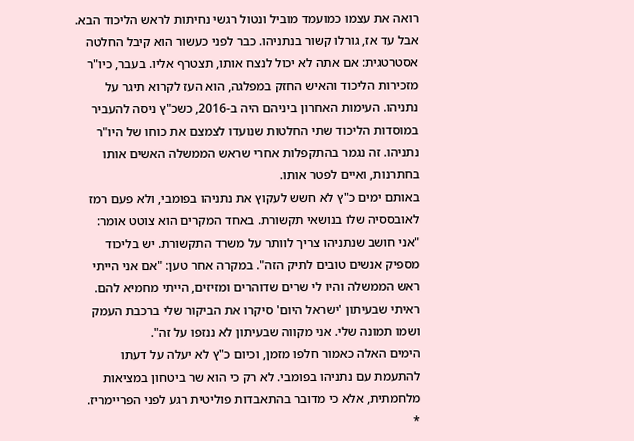רואה את עצמו כמועמד מוביל ונטול רגשי נחיתות לראש הליכוד הבא. אבל עד אז, גורלו קשור בנתניהו. כבר לפני כעשור הוא קיבל החלטה אסטרטגית: אם אתה לא יכול לנצח אותו, תצטרף אליו. בעבר, כיו"ר מזכירות הליכוד והאיש החזק במפלגה, הוא העז לקרוא תיגר על נתניהו. העימות האחרון ביניהם היה ב-2016, כשכ"ץ ניסה להעביר במוסדות הליכוד שתי החלטות שנועדו לצמצם את כוחו של היו"ר נתניהו. זה נגמר בהתקפלות אחרי שראש הממשלה האשים אותו בחתרנות, ואיים לפטר אותו.
באותם ימים כ"ץ לא חשש לעקוץ את נתניהו בפומבי, ולא פעם רמז לאובססיה שלו בנושאי תקשורת. באחד המקרים הוא צוטט אומר: "אני חושב שנתניהו צריך לוותר על משרד התקשורת. יש בליכוד מספיק אנשים טובים לתיק הזה". במקרה אחר טען: "אם אני הייתי ראש הממשלה והיו לי שרים שדוהרים ומזיזים, הייתי מחמיא להם. ראיתי שבעיתון 'ישראל היום' סיקרו את הביקור שלי ברכבת העמק ושמו תמונה שלי. אני מקווה שבעיתון לא ננזפו על זה".
הימים האלה כאמור חלפו מזמן, וכיום כ"ץ לא יעלה על דעתו להתעמת עם נתניהו בפומבי. לא רק כי הוא שר ביטחון במציאות מלחמתית, אלא כי מדובר בהתאבדות פוליטית רגע לפני הפריימריז.
*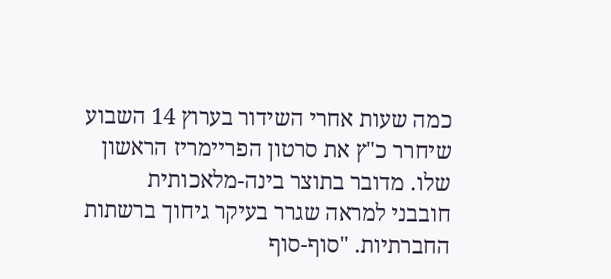כמה שעות אחרי השידור בערוץ 14 השבוע שיחרר כ"ץ את סרטון הפריימריז הראשון שלו. מדובר בתוצר בינה-מלאכותית חובבני למראה שגרר בעיקר גיחוך ברשתות החברתיות. "סוף-סוף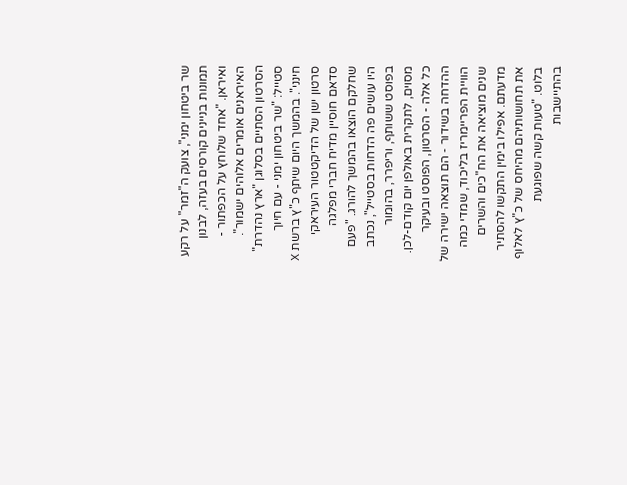שר ביטחון ימני", צועק ה"זמר" על רקע תמונות בניינים קורסים בעזה, לבנון ואיראן. "אחד שלוחץ על הכפתור - האיראנים אומרים אלוהים ישמור". הסרטון הסתיים בסלוגן "ארץ נהדרת" סטייל: "שר ביטחון ימני - עם חיוך חינני". בהמשך היום שיתף כ"ץ ברשת X סרטון ישן של הדיקטטור העיראקי סדאם חוסיין מדיח חברי מפלגה שחלקם הוצאו בהמשך להורג. "פעם היו עושים פה הדחות בסטייל", נכתב בפוסט ששותף, וריפרר, בהומור מסוים, לתקרית באולפן יום קודם-לכן.
כל אלה - הסרטון, הפוסט ובעיקר ההדחה בשידור ‑ הם תוצאה ישירה של הוויית הפריימריז בליכוד, שמדי כמה שנים מוציאה את הח"כים והשרים מדעתם. אפילו בימין התקשו להסתיר את תחושותיהם מהיחס של כ"ץ לאלוף בלוט. "טעות קשה שפוגעת בהתיישבות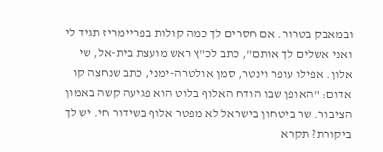ובמאבק בטרור. אם חסרים לך כמה קולות בפריימריז תגיד לי ואני אשלים לך אותם", כתב לכ"ץ ראש מועצת בית-אל, שי אלון. אפילו עופר וינטר, סמן אולטרה-ימני, כתב שנחצה קו אדום: "האופן שבו הודח האלוף בלוט הוא פגיעה קשה באמון הציבור. שר ביטחון בישראל לא מפטר אלוף בשידור חי. יש לך ביקורת? תקרא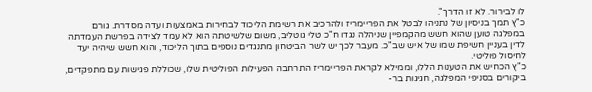לו לבירור. לא זו הדרך".
כ"ץ תמך בניסיון של נתניהו לבטל את הפריימריז ולהרכיב את רשימת הליכוד לבחירות באמצעות ועדה מסדרת. גורם במפלגה טוען שהוא חשש מהקמפיין שניהלה נגדו ח"כ טלי גוטליב, משום שלשיטתה הוא לא עמד לצידה בפרשת העמדתה לדין בעניין חשיפת שמו של איש שב"כ. מעבר לכך יש לשר הביטחון מתנגדים נוספים בתוך הליכוד, והוא חשש שיהיה יעד לחיסול פוליטי.
כ"ץ הכחיש את הטענות הללו, וממילא לקראת הפריימריז התרחבה הפעילות הפוליטית שלו, שכוללת פגישות עם מתפקדים, ביקורים בסניפי המפלגה, חגיגות בר-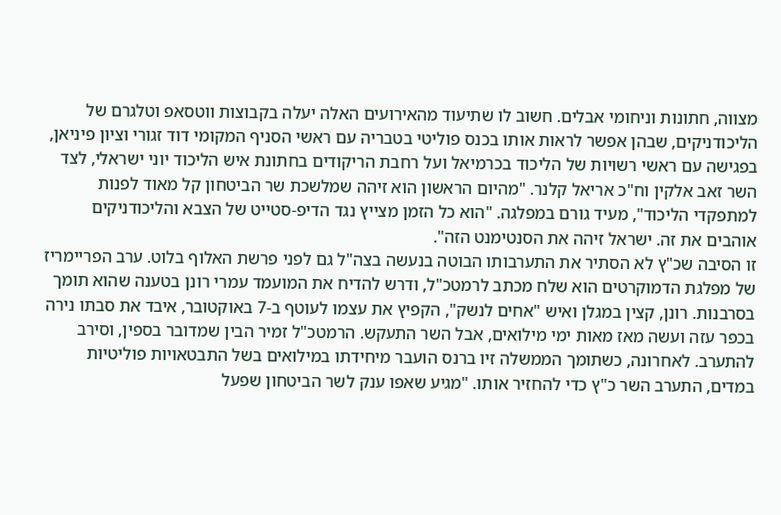מצווה, חתונות וניחומי אבלים. חשוב לו שתיעוד מהאירועים האלה יעלה בקבוצות ווטסאפ וטלגרם של הליכודניקים, שבהן אפשר לראות אותו בכנס פוליטי בטבריה עם ראשי הסניף המקומי דוד זגורי וציון פיניאן, בפגישה עם ראשי רשויות של הליכוד בכרמיאל ועל רחבת הריקודים בחתונת איש הליכוד יוני ישראלי, לצד השר זאב אלקין וח"כ אריאל קלנר. "מהיום הראשון הוא זיהה שמלשכת שר הביטחון קל מאוד לפנות למתפקדי הליכוד", מעיד גורם במפלגה. "הוא כל הזמן מצייץ נגד הדיפ-סטייט של הצבא והליכודניקים אוהבים את זה. ישראל זיהה את הסנטימנט הזה".
זו הסיבה שכ"ץ לא הסתיר את התערבותו הבוטה בנעשה בצה"ל גם לפני פרשת האלוף בלוט. ערב הפריימריז של מפלגת הדמוקרטים הוא שלח מכתב לרמטכ"ל, ודרש להדיח את המועמד עמרי רונן בטענה שהוא תומך בסרבנות. רונן, קצין במגלן ואיש "אחים לנשק", הקפיץ את עצמו לעוטף ב-7 באוקטובר, איבד את סבתו נירה בכפר עזה ועשה מאז מאות ימי מילואים, אבל השר התעקש. הרמטכ"ל זמיר הבין שמדובר בספין, וסירב להתערב. לאחרונה, כשתומך הממשלה זיו ברנס הועבר מיחידתו במילואים בשל התבטאויות פוליטיות במדים, התערב השר כ"ץ כדי להחזיר אותו. "מגיע שאפו ענק לשר הביטחון שפעל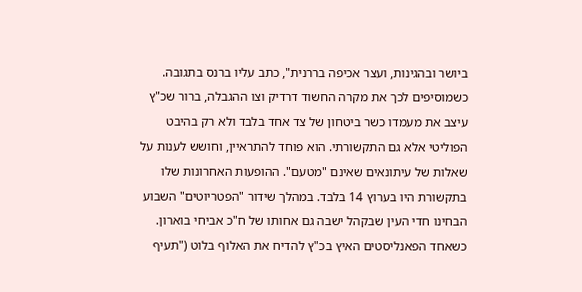ביושר ובהגינות, ועצר אכיפה בררנית", כתב עליו ברנס בתגובה.
כשמוסיפים לכך את מקרה החשוד דרדיק וצו ההגבלה, ברור שכ"ץ עיצב את מעמדו כשר ביטחון של צד אחד בלבד ולא רק בהיבט הפוליטי אלא גם התקשורתי. הוא פוחד להתראיין, וחושש לענות על שאלות של עיתונאים שאינם "מטעם". ההופעות האחרונות שלו בתקשורת היו בערוץ 14 בלבד. במהלך שידור "הפטריוטים" השבוע הבחינו חדי העין שבקהל ישבה גם אחותו של ח"כ אביחי בוארון. כשאחד הפאנליסטים האיץ בכ"ץ להדיח את האלוף בלוט ("תעיף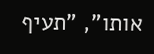אותו", "תעיף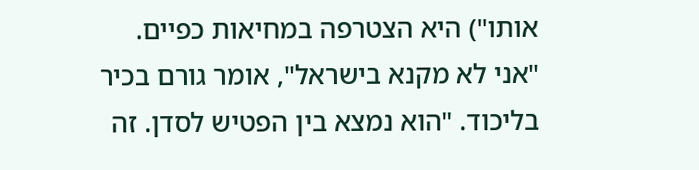אותו") היא הצטרפה במחיאות כפיים.
"אני לא מקנא בישראל", אומר גורם בכיר בליכוד. "הוא נמצא בין הפטיש לסדן. זה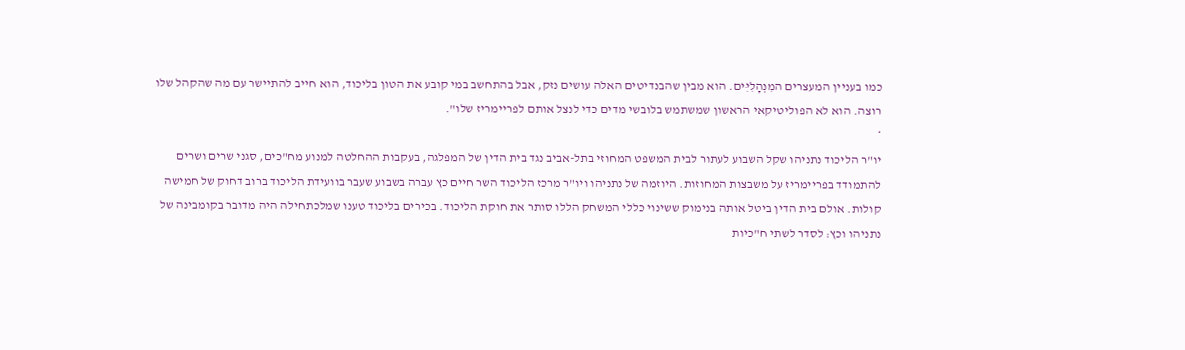כמו בעניין המעצרים המִנְהָלִיִּים. הוא מבין שהבנדיטים האלה עושים נזק, אבל בהתחשב במי קובע את הטון בליכוד, הוא חייב להתיישר עם מה שהקהל שלו רוצה. הוא לא הפוליטיקאי הראשון שמשתמש בלובשי מדים כדי לנצל אותם לפריימריז שלו".
*
יו"ר הליכוד נתניהו שקל השבוע לעתור לבית המשפט המחוזי בתל-אביב נגד בית הדין של המפלגה, בעקבות ההחלטה למנוע מח"כים, סגני שרים ושרים להתמודד בפריימריז על משבצות המחוזות. היוזמה של נתניהו ויו"ר מרכז הליכוד השר חיים כץ עברה בשבוע שעבר בוועידת הליכוד ברוב דחוק של חמישה קולות. אולם בית הדין ביטל אותה בנימוק ששינוי כללי המשחק הללו סותר את חוקת הליכוד. בכירים בליכוד טענו שמלכתחילה היה מדובר בקומבינה של נתניהו וכץ: לסדר לשתי ח"כיות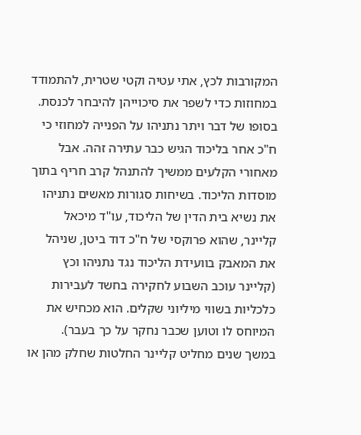המקורבות לכץ, אתי עטיה וקטי שטרית, להתמודד במחוזות כדי לשפר את סיכוייהן להיבחר לכנסת.
בסופו של דבר ויתר נתניהו על הפנייה למחוזי כי ח"כ אחר בליכוד הגיש כבר עתירה זהה. אבל מאחורי הקלעים ממשיך להתנהל קרב חריף בתוך מוסדות הליכוד. בשיחות סגורות מאשים נתניהו את נשיא בית הדין של הליכוד, עו"ד מיכאל קליינר, שהוא פרוקסי של ח"כ דוד ביטן, שניהל את המאבק בוועידת הליכוד נגד נתניהו וכץ (קליינר עוכב השבוע לחקירה בחשד לעבירות כלכליות בשווי מיליוני שקלים. הוא מכחיש את המיוחס לו וטוען שכבר נחקר על כך בעבר).
במשך שנים מחליט קליינר החלטות שחלק מהן או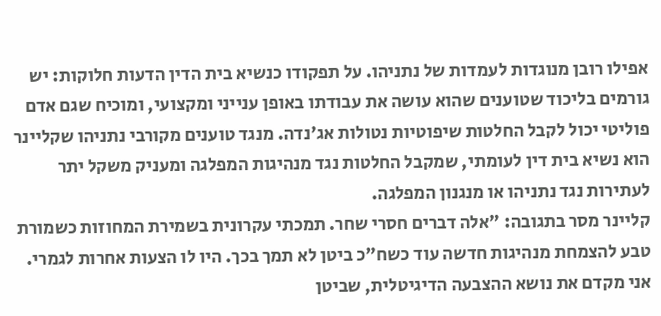אפילו רובן מנוגדות לעמדות של נתניהו. על תפקודו כנשיא בית הדין הדעות חלוקות: יש גורמים בליכוד שטוענים שהוא עושה את עבודתו באופן ענייני ומקצועי, ומוכיח שגם אדם פוליטי יכול לקבל החלטות שיפוטיות נטולות אג'נדה. מנגד טוענים מקורבי נתניהו שקליינר הוא נשיא בית דין לעומתי, שמקבל החלטות נגד מנהיגות המפלגה ומעניק משקל יתר לעתירות נגד נתניהו או מנגנון המפלגה.
קליינר מסר בתגובה: "אלה דברים חסרי שחר. תמכתי עקרונית בשמירת המחוזות כשמורת טבע להצמחת מנהיגות חדשה עוד כשח"כ ביטן לא תמך בכך. היו לו הצעות אחרות לגמרי. אני מקדם את נושא ההצבעה הדיגיטלית, שביטן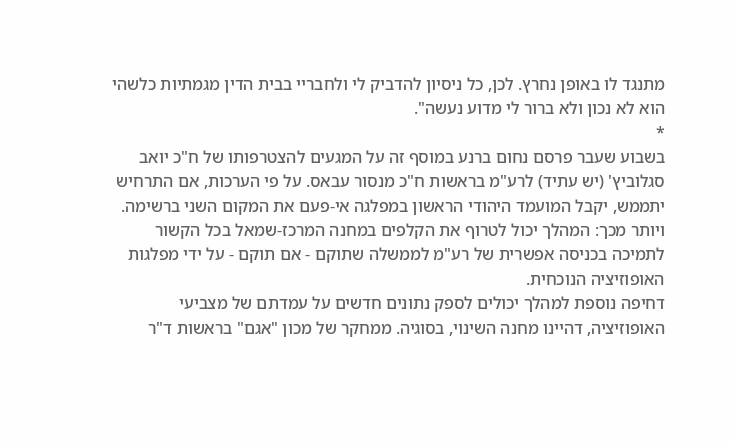מתנגד לו באופן נחרץ. לכן, כל ניסיון להדביק לי ולחבריי בבית הדין מגמתיות כלשהי הוא לא נכון ולא ברור לי מדוע נעשה".
*
בשבוע שעבר פרסם נחום ברנע במוסף זה על המגעים להצטרפותו של ח"כ יואב סגלוביץ' (יש עתיד) לרע"מ בראשות ח"כ מנסור עבאס. על פי הערכות, אם התרחיש יתממש, יקבל המועמד היהודי הראשון במפלגה אי-פעם את המקום השני ברשימה. ויותר מכך: המהלך יכול לטרוף את הקלפים במחנה המרכז-שמאל בכל הקשור לתמיכה בכניסה אפשרית של רע"מ לממשלה שתוקם - אם תוקם - על ידי מפלגות האופוזיציה הנוכחית.
דחיפה נוספת למהלך יכולים לספק נתונים חדשים על עמדתם של מצביעי האופוזיציה, דהיינו מחנה השינוי, בסוגיה. ממחקר של מכון "אגם" בראשות ד"ר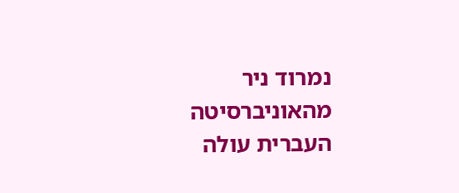נמרוד ניר מהאוניברסיטה העברית עולה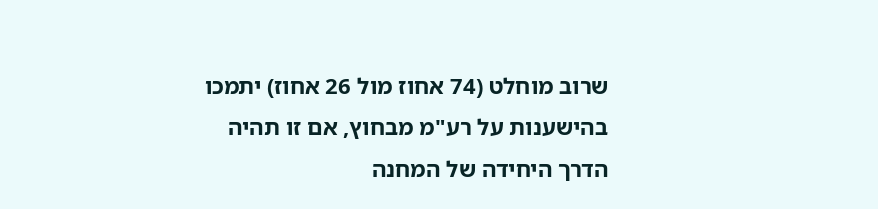שרוב מוחלט (74 אחוז מול 26 אחוז) יתמכו בהישענות על רע"מ מבחוץ, אם זו תהיה הדרך היחידה של המחנה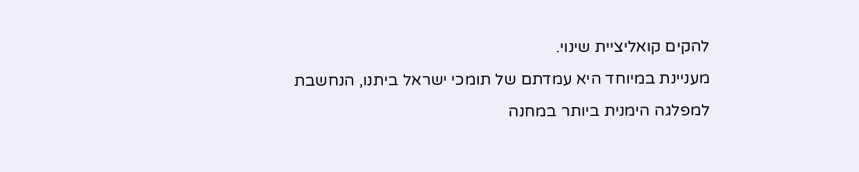להקים קואליציית שינוי.
מעניינת במיוחד היא עמדתם של תומכי ישראל ביתנו, הנחשבת למפלגה הימנית ביותר במחנה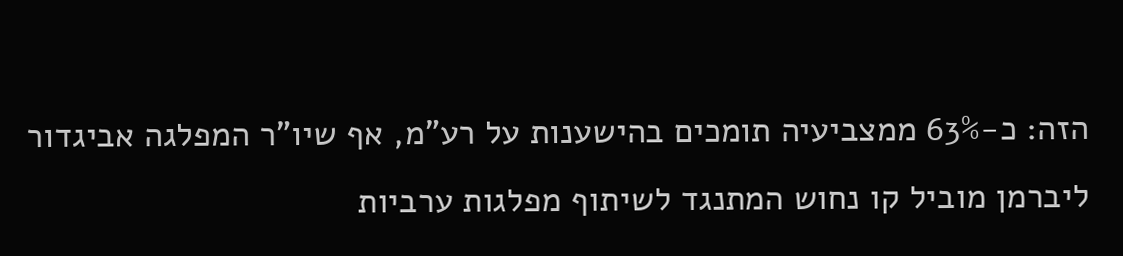הזה: כ-63% ממצביעיה תומכים בהישענות על רע"מ, אף שיו"ר המפלגה אביגדור ליברמן מוביל קו נחוש המתנגד לשיתוף מפלגות ערביות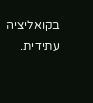בקואליציה עתידית.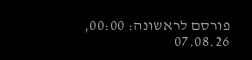פורסם לראשונה: 00:00, 07.08.26